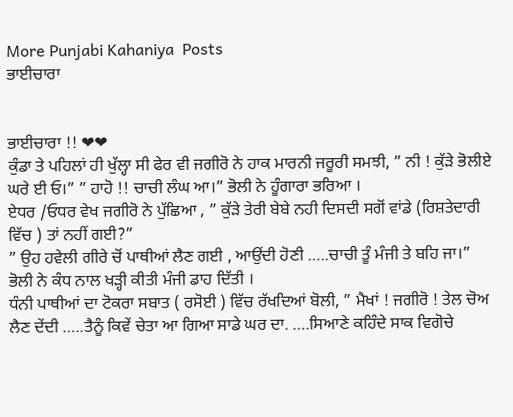More Punjabi Kahaniya  Posts
ਭਾਈਚਾਰਾ


ਭਾਈਚਾਰਾ !! ❤❤
ਕੁੰਡਾ ਤੇ ਪਹਿਲਾਂ ਹੀ ਖੁੱਲ੍ਹਾ ਸੀ ਫੇਰ ਵੀ ਜਗੀਰੋ ਨੇ ਹਾਕ ਮਾਰਨੀ ਜਰੂਰੀ ਸਮਝੀ, ” ਨੀ ! ਕੁੱੜੇ ਭੋਲੀਏ ਘਰੇ ਈ ਓ।” ” ਹਾਹੋ !! ਚਾਚੀ ਲੰਘ ਆ।” ਭੋਲੀ ਨੇ ਹੂੰਗਾਰਾ ਭਰਿਆ ।
ਏਧਰ /ਓਧਰ ਵੇਖ ਜਗੀਰੋ ਨੇ ਪੁੱਛਿਆ , ” ਕੁੱੜੇ ਤੇਰੀ ਬੇਬੇ ਨਹੀ ਦਿਸਦੀ ਸਗੋਂ ਵਾਂਡੇ (ਰਿਸ਼ਤੇਦਾਰੀ ਵਿੱਚ ) ਤਾਂ ਨਹੀਂ ਗਈ?”
” ਉਹ ਹਵੇਲੀ ਗੀਰੇ ਚੋਂ ਪਾਥੀਆਂ ਲੈਣ ਗਈ , ਆਉਂਦੀ ਹੋਣੀ …..ਚਾਚੀ ਤੂੰ ਮੰਜੀ ਤੇ ਬਹਿ ਜਾ।”
ਭੋਲੀ ਨੇ ਕੰਧ ਨਾਲ ਖੜ੍ਹੀ ਕੀਤੀ ਮੰਜੀ ਡਾਹ ਦਿੱਤੀ ।
ਧੰਨੀ ਪਾਥੀਆਂ ਦਾ ਟੋਕਰਾ ਸਬਾਤ ( ਰਸੋਈ ) ਵਿੱਚ ਰੱਖਦਿਆਂ ਬੋਲੀ, ” ਮੈਖਾਂ ! ਜਗੀਰੋ ! ਤੇਲ ਚੋਅ ਲੈਣ ਦੇਂਦੀ …..ਤੈਨੂੰ ਕਿਵੇਂ ਚੇਤਾ ਆ ਗਿਆ ਸਾਡੇ ਘਰ ਦਾ. ….ਸਿਆਣੇ ਕਹਿੰਦੇ ਸਾਕ ਵਿਗੋਚੇ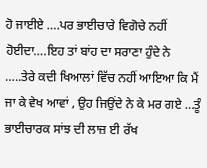ਹੋ ਜਾਈਏ ….ਪਰ ਭਾਈਚਾਰੇ ਵਿਗੋਚੇ ਨਹੀਂ ਹੋਈਦਾ….ਇਹ ਤਾਂ ਬਾਂਹ ਦਾ ਸਰਾਣਾ ਹੁੰਦੇ ਨੇ …..ਤੇਰੇ ਕਦੀ ਖਿਆਲਾਂ ਵਿੱਚ ਨਹੀਂ ਆਇਆ ਕਿ ਮੈਂ ਜਾ ਕੇ ਵੇਖ ਆਵਾਂ , ਉਹ ਜਿਉਂਦੇ ਨੇ ਕੇ ਮਰ ਗਏ …ਤੂੰ ਭਾਈਚਾਰਕ ਸਾਂਝ ਦੀ ਲਾਜ਼ ਈ ਰੱਖ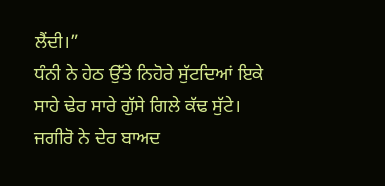ਲੈਂਦੀ।”
ਧੰਨੀ ਨੇ ਹੇਠ ਉੱਤੇ ਨਿਹੋਰੇ ਸੁੱਟਦਿਆਂ ਇਕੇ ਸਾਹੇ ਢੇਰ ਸਾਰੇ ਗੁੱਸੇ ਗਿਲੇ ਕੱਢ ਸੁੱਟੇ।
ਜਗੀਰੋ ਨੇ ਦੇਰ ਬਾਅਦ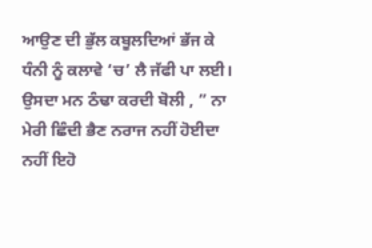ਆਉਣ ਦੀ ਭੁੱਲ ਕਬੂਲਦਿਆਂ ਭੱਜ ਕੇ ਧੰਨੀ ਨੂੰ ਕਲਾਵੇ ‘ਚ’ ਲੈ ਜੱਫੀ ਪਾ ਲਈ। ਉਸਦਾ ਮਨ ਠੰਢਾ ਕਰਦੀ ਬੋਲੀ , ” ਨਾ ਮੇਰੀ ਛਿੰਦੀ ਭੈਣ ਨਰਾਜ ਨਹੀਂ ਹੋਈਦਾ ਨਹੀਂ ਇਹੋ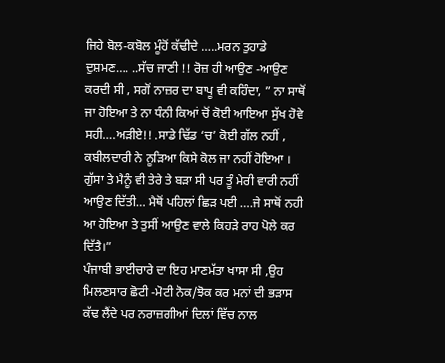ਜਿਹੇ ਬੋਲ-ਕਬੋਲ ਮੂੰਹੋਂ ਕੱਢੀਦੇ …..ਮਰਨ ਤੁਹਾਡੇ ਦੁਸ਼ਮਣ…. ..ਸੱਚ ਜਾਣੀ !! ਰੋਜ਼ ਹੀ ਆਉਣ -ਆਉਣ ਕਰਦੀ ਸੀ , ਸਗੋਂ ਨਾਜ਼ਰ ਦਾ ਬਾਪੂ ਵੀ ਕਹਿੰਦਾ, ” ਨਾ ਸਾਥੋਂ ਜਾ ਹੋਇਆ ਤੇ ਨਾ ਧੰਨੀ ਕਿਆਂ ਚੋਂ ਕੋਈ ਆਇਆ ਸੁੱਖ ਹੋਵੇ ਸਹੀ….ਅੜੀਏ!! .ਸਾਡੇ ਢਿੱਡ ‘ਚ’ ਕੋਈ ਗੱਲ ਨਹੀਂ , ਕਬੀਲਦਾਰੀ ਨੇ ਨੂੜਿਆ ਕਿਸੇ ਕੋਲ ਜਾ ਨਹੀਂ ਹੋਇਆ । ਗੁੱਸਾ ਤੇ ਮੈਨੂੰ ਵੀ ਤੇਰੇ ਤੇ ਬੜਾ ਸੀ ਪਰ ਤੂੰ ਮੇਰੀ ਵਾਰੀ ਨਹੀਂ ਆਉਣ ਦਿੱਤੀ… ਮੈਥੋਂ ਪਹਿਲਾਂ ਛਿੜ ਪਈ ….ਜੇ ਸਾਥੋਂ ਨਹੀ ਆ ਹੋਇਆ ਤੇ ਤੁਸੀਂ ਆਉਣ ਵਾਲੇ ਕਿਹੜੇ ਰਾਹ ਪੋਲੇ ਕਰ ਦਿੱਤੈ।”
ਪੰਜਾਬੀ ਭਾਈਚਾਰੇ ਦਾ ਇਹ ਮਾਣਮੱਤਾ ਖਾਸਾ ਸੀ ,ਉਹ ਮਿਲਣਸਾਰ ਛੋਟੀ -ਮੋਟੀ ਨੋਕ/ਝੋਕ ਕਰ ਮਨਾਂ ਦੀ ਭੜਾਸ ਕੱਢ ਲੈਂਦੇ ਪਰ ਨਰਾਜ਼ਗੀਆਂ ਦਿਲਾਂ ਵਿੱਚ ਨਾਲ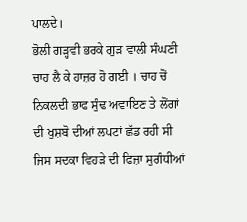ਪਾਲਦੇ।
ਭੋਲੀ ਗੜ੍ਹਵੀ ਭਰਕੇ ਗੁੜ ਵਾਲੀ ਸੰਘਣੀ ਚਾਹ ਲੈ ਕੇ ਹਾਜ਼ਰ ਹੋ ਗਈ । ਚਾਹ ਚੋਂ ਨਿਕਲਦੀ ਭਾਫ ਸੁੰਢ ਅਵਾਇਣ ਤੇ ਲੋਂਗਾਂ ਦੀ ਖੁਸ਼ਬੋ ਦੀਆਂ ਲਪਟਾਂ ਛੱਡ ਰਹੀ ਸੀ ਜਿਸ ਸਦਕਾ ਵਿਹੜੇ ਦੀ ਫਿਜ਼ਾ ਸੁਗੰਧੀਆਂ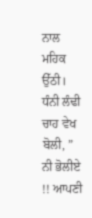ਨਾਲ ਮਹਿਕ ਉੱਠੀ।
ਧੰਨੀ ਲੰਢੀ ਚਾਹ ਵੇਖ ਬੋਲੀ, ” ਨੀ ਭੋਲੀਏ !! ਆਪਣੀ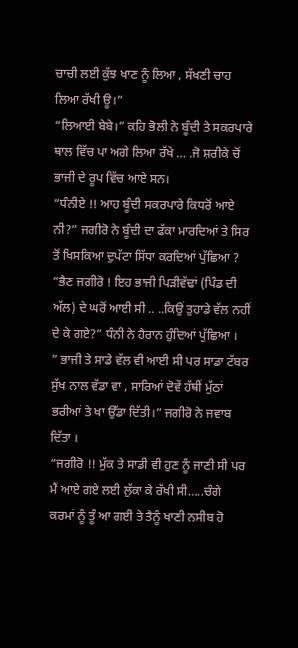ਚਾਚੀ ਲਈ ਕੁੱਝ ਖਾਣ ਨੂੰ ਲਿਆ , ਸੱਖਣੀ ਚਾਹ ਲਿਆ ਰੱਖੀ ਊ।”
“ਲਿਆਈ ਬੇਬੇ।” ਕਹਿ ਭੋਲੀ ਨੇ ਬੂੰਦੀ ਤੇ ਸਕਰਪਾਰੇ ਥਾਲ ਵਿੱਚ ਪਾ ਅਗੇ ਲਿਆ ਰੱਖੇ … .ਜੋ ਸ਼ਰੀਕੇ ਚੋਂ ਭਾਜੀ ਦੇ ਰੂਪ ਵਿੱਚ ਆਏ ਸਨ।
“ਧੰਨੀਏ !! ਆਹ ਬੂੰਦੀ ਸਕਰਪਾਰੇ ਕਿਧਰੋਂ ਆਏ ਨੀ?” ਜਗੀਰੋ ਨੇ ਬੂੰਦੀ ਦਾ ਫੱਕਾ ਮਾਰਦਿਆਂ ਤੇ ਸਿਰ ਤੋਂ ਖਿਸਕਿਆ ਦੁਪੱਟਾ ਸਿੱਧਾ ਕਰਦਿਆਂ ਪੁੱਛਿਆ ?
“ਭੈਣ ਜਗੀਰੋ ! ਇਹ ਭਾਜੀ ਪਿੜੀਵੱਢਾਂ (ਪਿੰਡ ਦੀ ਅੱਲ) ਦੇ ਘਰੋਂ ਆਈ ਸੀ .. ..ਕਿਉਂ ਤੁਹਾਡੇ ਵੱਲ ਨਹੀਂ ਦੇ ਕੇ ਗਏ?” ਧੰਨੀ ਨੇ ਹੈਰਾਨ ਹੁੰਦਿਆਂ ਪੁੱਛਿਆ ।
” ਭਾਜੀ ਤੇ ਸਾਡੇ ਵੱਲ ਵੀ ਆਈ ਸੀ ਪਰ ਸਾਡਾ ਟੱਬਰ ਸੁੱਖ ਨਾਲ ਵੱਡਾ ਵਾ , ਸਾਰਿਆਂ ਦੋਵੇਂ ਹੱਥੀਂ ਮੁੱਠਾਂ ਭਰੀਆਂ ਤੇ ਖਾ ਉੱਡਾ ਦਿੱਤੀ।” ਜਗੀਰੋ ਨੇ ਜਵਾਬ ਦਿੱਤਾ ।
“ਜਗੀਰੋ !! ਮੁੱਕ ਤੇ ਸਾਡੀ ਵੀ ਹੁਣ ਨੂੰ ਜਾਣੀ ਸੀ ਪਰ ਮੈਂ ਆਏ ਗਏ ਲਈ ਲੁੱਕਾ ਕੇ ਰੱਖੀ ਸੀ…..ਚੰਗੇ ਕਰਮਾਂ ਨੂੰ ਤੂੰ ਆ ਗਈ ਤੇ ਤੈਨੂੰ ਖਾਣੀ ਨਸੀਬ ਹੋ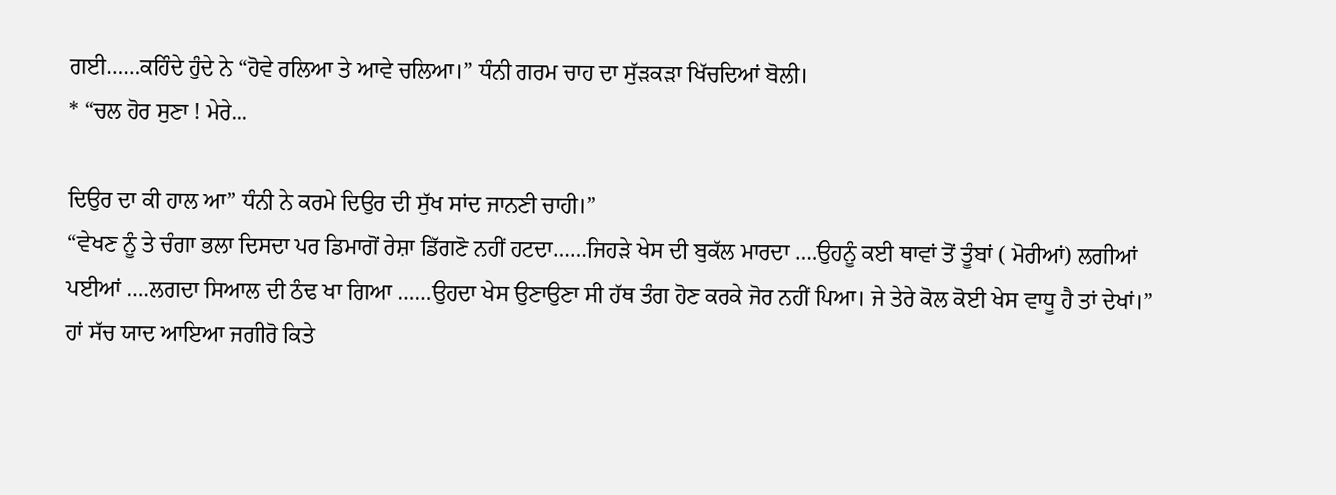ਗਈ……ਕਹਿੰਦੇ ਹੁੰਦੇ ਨੇ “ਹੋਵੇ ਰਲਿਆ ਤੇ ਆਵੇ ਚਲਿਆ।” ਧੰਨੀ ਗਰਮ ਚਾਹ ਦਾ ਸੁੱੜਕੜਾ ਖਿੱਚਦਿਆਂ ਬੋਲੀ।
* “ਚਲ ਹੋਰ ਸੁਣਾ ! ਮੇਰੇ...

ਦਿਉਰ ਦਾ ਕੀ ਹਾਲ ਆ” ਧੰਨੀ ਨੇ ਕਰਮੇ ਦਿਉਰ ਦੀ ਸੁੱਖ ਸਾਂਦ ਜਾਨਣੀ ਚਾਹੀ।”
“ਵੇਖਣ ਨੂੰ ਤੇ ਚੰਗਾ ਭਲਾ ਦਿਸਦਾ ਪਰ ਡਿਮਾਗੋਂ ਰੇਸ਼ਾ ਡਿੱਗਣੋ ਨਹੀਂ ਹਟਦਾ……ਜਿਹੜੇ ਖੇਸ ਦੀ ਬੁਕੱਲ ਮਾਰਦਾ ….ਉਹਨੂੰ ਕਈ ਥਾਵਾਂ ਤੋਂ ਤੂੰਬਾਂ ( ਮੋਰੀਆਂ) ਲਗੀਆਂ ਪਈਆਂ ….ਲਗਦਾ ਸਿਆਲ ਦੀ ਠੰਢ ਖਾ ਗਿਆ ……ਉਹਦਾ ਖੇਸ ਉਣਾਉਣਾ ਸੀ ਹੱਥ ਤੰਗ ਹੋਣ ਕਰਕੇ ਜੋਰ ਨਹੀਂ ਪਿਆ। ਜੇ ਤੇਰੇ ਕੋਲ ਕੋਈ ਖੇਸ ਵਾਧੂ ਹੈ ਤਾਂ ਦੇਖਾਂ।”
ਹਾਂ ਸੱਚ ਯਾਦ ਆਇਆ ਜਗੀਰੋ ਕਿਤੇ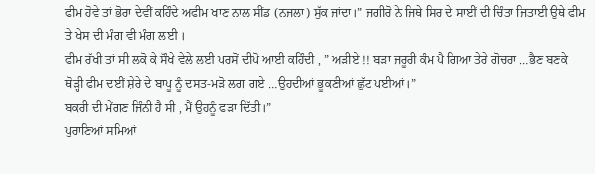ਫੀਮ ਹੋਵੇ ਤਾਂ ਭੋਰਾ ਦੇਵੀਂ ਕਹਿੰਦੇ ਅਫੀਮ ਖਾਣ ਨਾਲ ਸੀਂਡ (ਨਜਲਾ) ਸੁੱਕ ਜਾਂਦਾ।” ਜਗੀਰੋ ਨੇ ਜਿਥੇ ਸਿਰ ਦੇ ਸਾਈਂ ਦੀ ਚਿੰਤਾ ਜਿਤਾਈ ਉਥੇ ਫੀਮ ਤੇ ਖੇਸ ਦੀ ਮੰਗ ਵੀ ਮੰਗ ਲਈ ।
ਫੀਮ ਰੱਖੀ ਤਾਂ ਸੀ ਲਕੋ ਕੇ ਸੌਖੇ ਵੇਲੇ ਲਈ ਪਰਸੋਂ ਦੀਪੋ ਆਈ ਕਹਿੰਦੀ , ” ਅੜੀਏ !! ਬੜਾ ਜਰੂਰੀ ਕੰਮ ਪੈ ਗਿਆ ਤੇਰੇ ਗੋਚਰਾ …ਭੈਣ ਬਣਕੇ ਥੋੜ੍ਹੀ ਫੀਮ ਦਈਂ ਸ਼ੇਰੇ ਦੇ ਬਾਪੂ ਨੂੰ ਦਸਤ-ਮੜੋ ਲਗ ਗਏ …ਉਹਦੀਆਂ ਭੂਕਣੀਆਂ ਛੁੱਟ ਪਈਆਂ।”
ਬਕਰੀ ਦੀ ਮੇਂਗਣ ਜਿੰਨੀ ਹੈ ਸੀ , ਮੈਂ ਉਹਨੂੰ ਫੜਾ ਦਿੱਤੀ।”
ਪੁਰਾਣਿਆਂ ਸਮਿਆਂ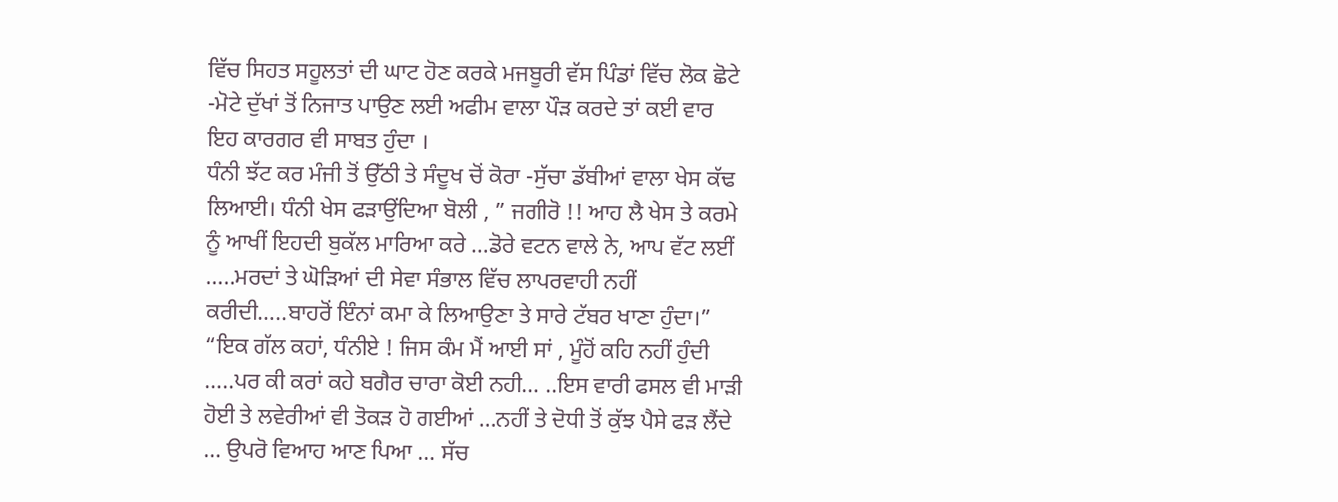ਵਿੱਚ ਸਿਹਤ ਸਹੂਲਤਾਂ ਦੀ ਘਾਟ ਹੋਣ ਕਰਕੇ ਮਜਬੂਰੀ ਵੱਸ ਪਿੰਡਾਂ ਵਿੱਚ ਲੋਕ ਛੋਟੇ -ਮੋਟੇ ਦੁੱਖਾਂ ਤੋਂ ਨਿਜਾਤ ਪਾਉਣ ਲਈ ਅਫੀਮ ਵਾਲਾ ਪੌੜ ਕਰਦੇ ਤਾਂ ਕਈ ਵਾਰ ਇਹ ਕਾਰਗਰ ਵੀ ਸਾਬਤ ਹੁੰਦਾ ।
ਧੰਨੀ ਝੱਟ ਕਰ ਮੰਜੀ ਤੋਂ ਉੱਠੀ ਤੇ ਸੰਦੂਖ ਚੋਂ ਕੋਰਾ -ਸੁੱਚਾ ਡੱਬੀਆਂ ਵਾਲਾ ਖੇਸ ਕੱਢ ਲਿਆਈ। ਧੰਨੀ ਖੇਸ ਫੜਾਉਂਦਿਆ ਬੋਲੀ , ” ਜਗੀਰੋ !! ਆਹ ਲੈ ਖੇਸ ਤੇ ਕਰਮੇ ਨੂੰ ਆਖੀਂ ਇਹਦੀ ਬੁਕੱਲ ਮਾਰਿਆ ਕਰੇ …ਡੋਰੇ ਵਟਨ ਵਾਲੇ ਨੇ, ਆਪ ਵੱਟ ਲਈਂ …..ਮਰਦਾਂ ਤੇ ਘੋੜਿਆਂ ਦੀ ਸੇਵਾ ਸੰਭਾਲ ਵਿੱਚ ਲਾਪਰਵਾਹੀ ਨਹੀਂ ਕਰੀਦੀ…..ਬਾਹਰੋਂ ਇੰਨਾਂ ਕਮਾ ਕੇ ਲਿਆਉਣਾ ਤੇ ਸਾਰੇ ਟੱਬਰ ਖਾਣਾ ਹੁੰਦਾ।”
“ਇਕ ਗੱਲ ਕਹਾਂ, ਧੰਨੀਏ ! ਜਿਸ ਕੰਮ ਮੈਂ ਆਈ ਸਾਂ , ਮੂੰਹੋਂ ਕਹਿ ਨਹੀਂ ਹੁੰਦੀ …..ਪਰ ਕੀ ਕਰਾਂ ਕਹੇ ਬਗੈਰ ਚਾਰਾ ਕੋਈ ਨਹੀ… ..ਇਸ ਵਾਰੀ ਫਸਲ ਵੀ ਮਾੜੀ ਹੋਈ ਤੇ ਲਵੇਰੀਆਂ ਵੀ ਤੋਕੜ ਹੋ ਗਈਆਂ …ਨਹੀਂ ਤੇ ਦੋਧੀ ਤੋਂ ਕੁੱਝ ਪੈਸੇ ਫੜ ਲੈਂਦੇ … ਉਪਰੋ ਵਿਆਹ ਆਣ ਪਿਆ … ਸੱਚ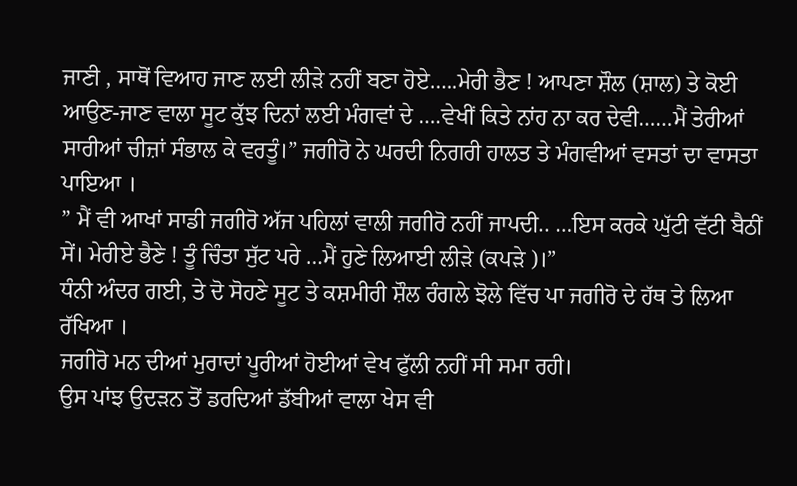ਜਾਣੀ , ਸਾਥੋਂ ਵਿਆਹ ਜਾਣ ਲਈ ਲੀੜੇ ਨਹੀਂ ਬਣਾ ਹੋਏ…..ਮੇਰੀ ਭੈਣ ! ਆਪਣਾ ਸ਼ੌਲ (ਸ਼ਾਲ) ਤੇ ਕੋਈ ਆਉਣ-ਜਾਣ ਵਾਲਾ ਸੂਟ ਕੁੱਝ ਦਿਨਾਂ ਲਈ ਮੰਗਵਾਂ ਦੇ ….ਵੇਖੀਂ ਕਿਤੇ ਨਾਂਹ ਨਾ ਕਰ ਦੇਵੀ……ਮੈਂ ਤੇਰੀਆਂ ਸਾਰੀਆਂ ਚੀਜ਼ਾਂ ਸੰਭਾਲ ਕੇ ਵਰਤੂੰ।” ਜਗੀਰੋ ਨੇ ਘਰਦੀ ਨਿਗਰੀ ਹਾਲਤ ਤੇ ਮੰਗਵੀਆਂ ਵਸਤਾਂ ਦਾ ਵਾਸਤਾ ਪਾਇਆ ।
” ਮੈਂ ਵੀ ਆਖਾਂ ਸਾਡੀ ਜਗੀਰੋ ਅੱਜ ਪਹਿਲਾਂ ਵਾਲੀ ਜਗੀਰੋ ਨਹੀਂ ਜਾਪਦੀ.. …ਇਸ ਕਰਕੇ ਘੁੱਟੀ ਵੱਟੀ ਬੈਠੀਂ ਸੇਂ। ਮੇਰੀਏ ਭੈਣੇ ! ਤੂੰ ਚਿੰਤਾ ਸੁੱਟ ਪਰੇ …ਮੈਂ ਹੁਣੇ ਲਿਆਈ ਲੀੜੇ (ਕਪੜੇ )।”
ਧੰਨੀ ਅੰਦਰ ਗਈ, ਤੇ ਦੋ ਸੋਹਣੇ ਸੂਟ ਤੇ ਕਸ਼ਮੀਰੀ ਸ਼ੌਲ ਰੰਗਲੇ ਝੋਲੇ ਵਿੱਚ ਪਾ ਜਗੀਰੋ ਦੇ ਹੱਥ ਤੇ ਲਿਆ ਰੱਖਿਆ ।
ਜਗੀਰੋ ਮਨ ਦੀਆਂ ਮੁਰਾਦਾਂ ਪੂਰੀਆਂ ਹੋਈਆਂ ਵੇਖ ਫੁੱਲੀ ਨਹੀਂ ਸੀ ਸਮਾ ਰਹੀ।
ਉਸ ਪਾਂਝ ਉਦੜਨ ਤੋਂ ਡਰਦਿਆਂ ਡੱਬੀਆਂ ਵਾਲਾ ਖੇਸ ਵੀ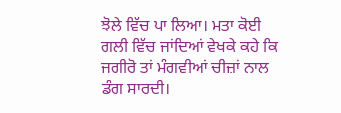ਝੋਲੇ ਵਿੱਚ ਪਾ ਲਿਆ। ਮਤਾ ਕੋਈ ਗਲੀ ਵਿੱਚ ਜਾਂਦਿਆਂ ਵੇਖਕੇ ਕਹੇ ਕਿ ਜਗੀਰੋ ਤਾਂ ਮੰਗਵੀਆਂ ਚੀਜ਼ਾਂ ਨਾਲ ਡੰਗ ਸਾਰਦੀ।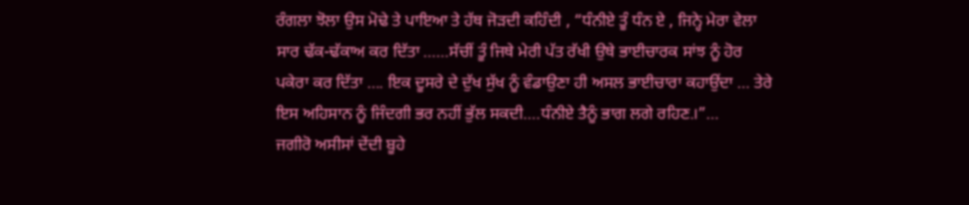ਰੰਗਲਾ ਝੋਲਾ ਉਸ ਮੋਢੇ ਤੇ ਪਾਇਆ ਤੇ ਹੱਥ ਜੋੜਦੀ ਕਹਿੰਦੀ , “ਧੰਨੀਏ ਤੂੰ ਧੰਨ ਏ , ਜਿਨ੍ਹੇ ਮੇਰਾ ਵੇਲਾ ਸਾਰ ਢੱਕ-ਢੱਕਾਅ ਕਰ ਦਿੱਤਾ ……ਸੱਚੀਂ ਤੂੰ ਜਿਥੇ ਮੇਰੀ ਪੱਤ ਰੱਖੀ ਉਥੇ ਭਾਈਚਾਰਕ ਸਾਂਝ ਨੂੰ ਹੋਰ ਪਕੇਰਾ ਕਰ ਦਿੱਤਾ …. ਇਕ ਦੂਸਰੇ ਦੇ ਦੁੱਖ ਸੁੱਖ ਨੂੰ ਵੰਡਾਉਣਾ ਹੀ ਅਸਲ ਭਾਈਚਾਰਾ ਕਹਾਉਂਦਾ … ਤੇਰੇ ਇਸ ਅਹਿਸਾਨ ਨੂੰ ਜਿੰਦਗੀ ਭਰ ਨਹੀਂ ਭੁੱਲ ਸਕਦੀ….ਧੰਨੀਏ ਤੈਨੂੰ ਭਾਗ ਲਗੇ ਰਹਿਣ.।”…
ਜਗੀਰੋ ਅਸੀਸਾਂ ਦੇਂਦੀ ਬੂਹੇ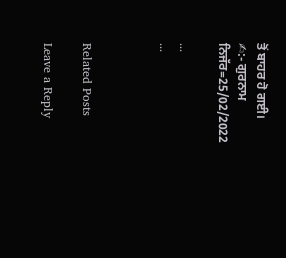ਤੋਂ ਬਾਹਰ ਹੋ ਗਈ।
✍:- ਗੁਰਨਾਮ ਨਿਜੱਰ=25/02/2022

...
...



Related Posts

Leave a Reply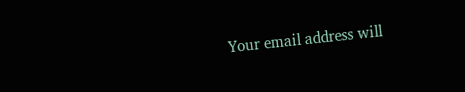Your email address will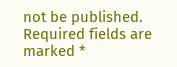not be published. Required fields are marked *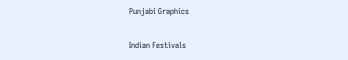Punjabi Graphics

Indian Festivals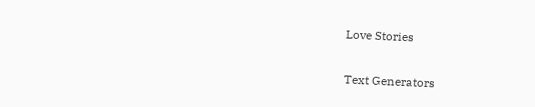Love Stories

Text Generators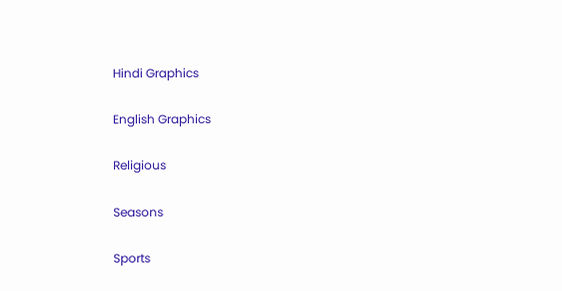Hindi Graphics

English Graphics

Religious

Seasons

Sports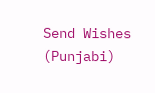Send Wishes (Punjabi)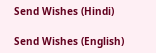Send Wishes (Hindi)

Send Wishes (English)